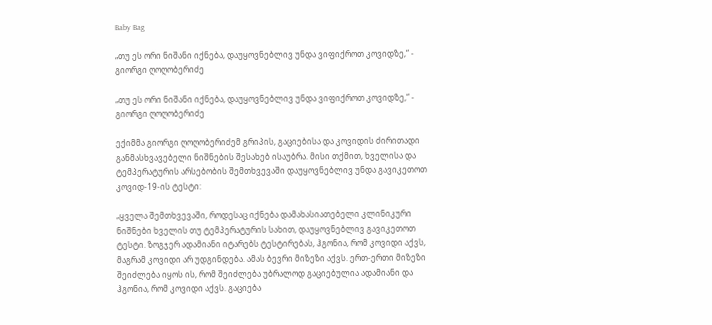Baby Bag

„თუ ეს ორი ნიშანი იქნება, დაუყოვნებლივ უნდა ვიფიქროთ კოვიდზე,“ - გიორგი ღოღობერიძე

„თუ ეს ორი ნიშანი იქნება, დაუყოვნებლივ უნდა ვიფიქროთ კოვიდზე,“ - გიორგი ღოღობერიძე

ექიმმა გიორგი ღოღობერიძემ გრიპის, გაციებისა და კოვიდის ძირითადი განმასხვავებელი ნიშნების შესახებ ისაუბრა. მისი თქმით, ხველისა და ტემპერატურის არსებობის შემთხვევაში დაუყოვნებლივ უნდა გავიკეთოთ კოვიდ-19-ის ტესტი:

„ყველა შემთხვევაში, როდესაც იქნება დამახასიათებელი კლინიკური ნიშნები ხველის თუ ტემპერატურის სახით, დაუყოვნებლივ გავიკეთოთ ტესტი. ზოგჯერ ადამიანი იტარებს ტესტირებას, ჰგონია, რომ კოვიდი აქვს, მაგრამ კოვიდი არ უდგინდება. ამას ბევრი მიზეზი აქვს. ერთ-ერთი მიზეზი შეიძლება იყოს ის, რომ შეიძლება უბრალოდ გაციებულია ადამიანი და ჰგონია, რომ კოვიდი აქვს. გაციება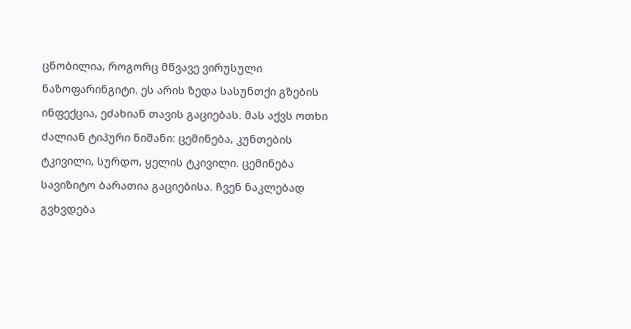ცნობილია, როგორც მწვავე ვირუსული ნაზოფარინგიტი. ეს არის ზედა სასუნთქი გზების ინფექცია, ეძახიან თავის გაციებას. მას აქვს ოთხი ძალიან ტიპური ნიშანი: ცემინება, კუნთების ტკივილი, სურდო, ყელის ტკივილი. ცემინება სავიზიტო ბარათია გაციებისა. ჩვენ ნაკლებად გვხვდება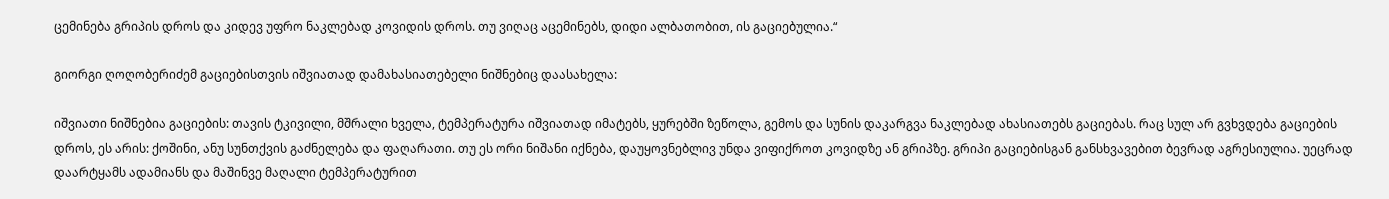ცემინება გრიპის დროს და კიდევ უფრო ნაკლებად კოვიდის დროს. თუ ვიღაც აცემინებს, დიდი ალბათობით, ის გაციებულია.“

გიორგი ღოღობერიძემ გაციებისთვის იშვიათად დამახასიათებელი ნიშნებიც დაასახელა:

იშვიათი ნიშნებია გაციების: თავის ტკივილი, მშრალი ხველა, ტემპერატურა იშვიათად იმატებს, ყურებში ზეწოლა, გემოს და სუნის დაკარგვა ნაკლებად ახასიათებს გაციებას. რაც სულ არ გვხვდება გაციების დროს, ეს არის: ქოშინი, ანუ სუნთქვის გაძნელება და ფაღარათი. თუ ეს ორი ნიშანი იქნება, დაუყოვნებლივ უნდა ვიფიქროთ კოვიდზე ან გრიპზე. გრიპი გაციებისგან განსხვავებით ბევრად აგრესიულია. უეცრად დაარტყამს ადამიანს და მაშინვე მაღალი ტემპერატურით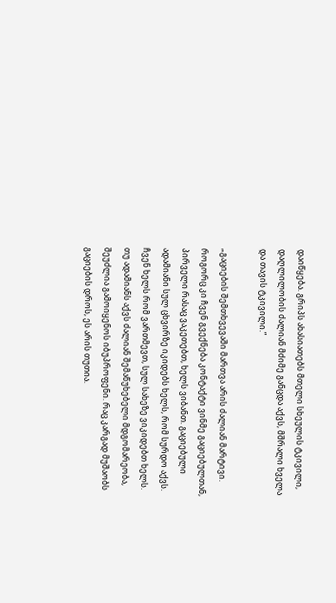დაიწყება. გრიპს ახასიათებს მთელი სხეულის ტკივილი, დაღლილობის ძალიან მძიმე განცდა აქვს, მშრალი ხველა და თავის ტკივილი.“

„გაციების შემთხვევაში მართვა არის ძალიან მარტივი. როგორც კი ჩვენ გვექნება კონტაქტი ვინმე გაციებულთან, პირველი რასაც ვაკეთებთ, ხელს ვიბანთ. გაციებული ადამიანი სულ ცხვირზე იკიდებს ხელს, რომ სურდო აქვს. ჩვენ ხელს რომ ვართმევთ, სულ სახეზე ვიკიდებთ ხელს. თუ ადამიანს აქვს ძალიან შემაწუხებელი მდგომარეობა, შეუძლია გამოიყენოს იბუპროფენი. რაც კარგად მუშაობს გაციების დროს, ეს არის თუთია.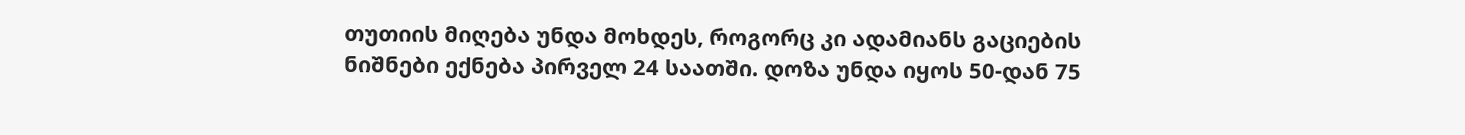თუთიის მიღება უნდა მოხდეს, როგორც კი ადამიანს გაციების ნიშნები ექნება პირველ 24 საათში. დოზა უნდა იყოს 50-დან 75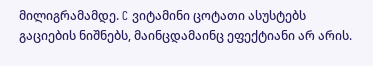მილიგრამამდე. C ვიტამინი ცოტათი ასუსტებს გაციების ნიშნებს, მაინცდამაინც ეფექტიანი არ არის.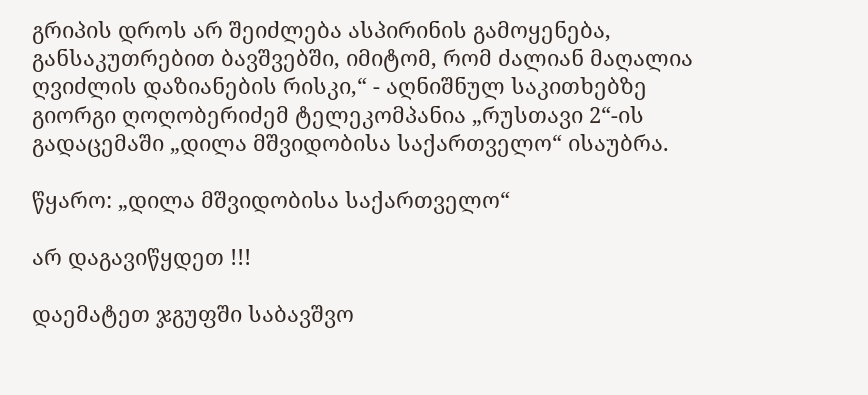გრიპის დროს არ შეიძლება ასპირინის გამოყენება, განსაკუთრებით ბავშვებში, იმიტომ, რომ ძალიან მაღალია ღვიძლის დაზიანების რისკი,“ - აღნიშნულ საკითხებზე გიორგი ღოღობერიძემ ტელეკომპანია „რუსთავი 2“-ის გადაცემაში „დილა მშვიდობისა საქართველო“ ისაუბრა.

წყარო: „დილა მშვიდობისა საქართველო“

არ დაგავიწყდეთ !!!

დაემატეთ ჯგუფში საბავშვო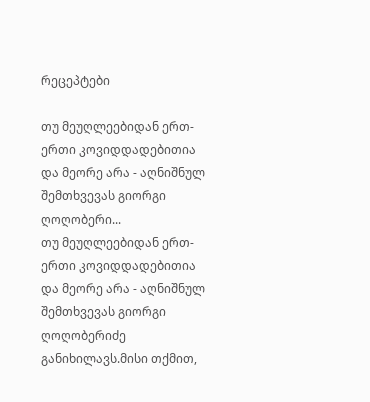რეცეპტები

თუ მეუღლეებიდან ერთ-ერთი კოვიდდადებითია და მეორე არა - აღნიშნულ შემთხვევას გიორგი ღოღობერი...
თუ მეუღლეებიდან ერთ-ერთი კოვიდდადებითია და მეორე არა - აღნიშნულ შემთხვევას გიორგი ღოღობერიძე განიხილავს.მისი თქმით,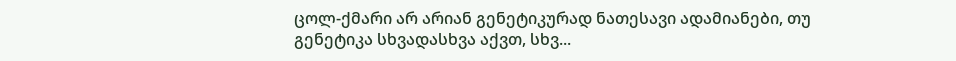ცოლ-ქმარი არ არიან გენეტიკურად ნათესავი ადამიანები, თუ გენეტიკა სხვადასხვა აქვთ, სხვ...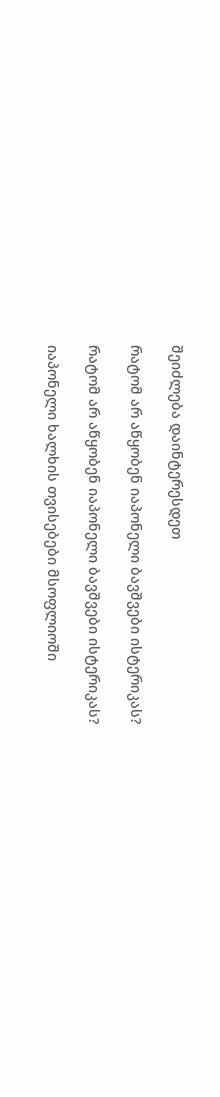შეიძლება დაინტერესდეთ

რატომ არ აწყობენ იაპონელი ბავშვები ისტერიკას?

რატომ არ აწყობენ იაპონელი ბავშვები ისტერიკას?

იაპონელი ხალხის თვისებები მსოფლიოში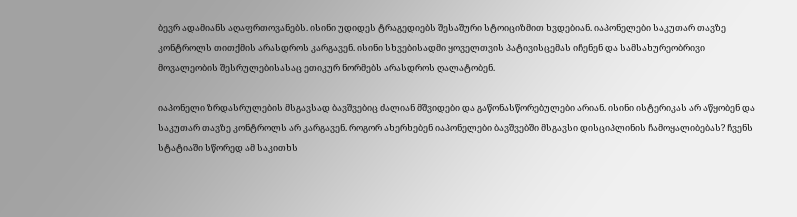ბევრ ადამიანს აღაფრთოვანებს. ისინი უდიდეს ტრაგედიებს შესაშური სტოიციზმით ხვდებიან. იაპონელები საკუთარ თავზე კონტროლს თითქმის არასდროს კარგავენ. ისინი სხვებისადმი ყოველთვის პატივისცემას იჩენენ და სამსახურეობრივი მოვალეობის შესრულებისასაც ეთიკურ ნორმებს არასდროს ღალატობენ.

იაპონელი ზრდასრულების მსგავსად ბავშვებიც ძალიან მშვიდები და გაწონასწორებულები არიან. ისინი ისტერიკას არ აწყობენ და საკუთარ თავზე კონტროლს არ კარგავენ. როგორ ახერხებენ იაპონელები ბავშვებში მსგავსი დისციპლინის ჩამოყალიბებას? ჩვენს სტატიაში სწორედ ამ საკითხს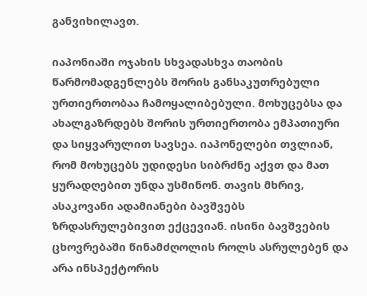განვიხილავთ.

იაპონიაში ოჯახის სხვადასხვა თაობის წარმომადგენლებს შორის განსაკუთრებული ურთიერთობაა ჩამოყალიბებული. მოხუცებსა და ახალგაზრდებს შორის ურთიერთობა ემპათიური და სიყვარულით სავსეა. იაპონელები თვლიან, რომ მოხუცებს უდიდესი სიბრძნე აქვთ და მათ ყურადღებით უნდა უსმინონ. თავის მხრივ, ასაკოვანი ადამიანები ბავშვებს ზრდასრულებივით ექცევიან. ისინი ბავშვების ცხოვრებაში წინამძღოლის როლს ასრულებენ და არა ინსპექტორის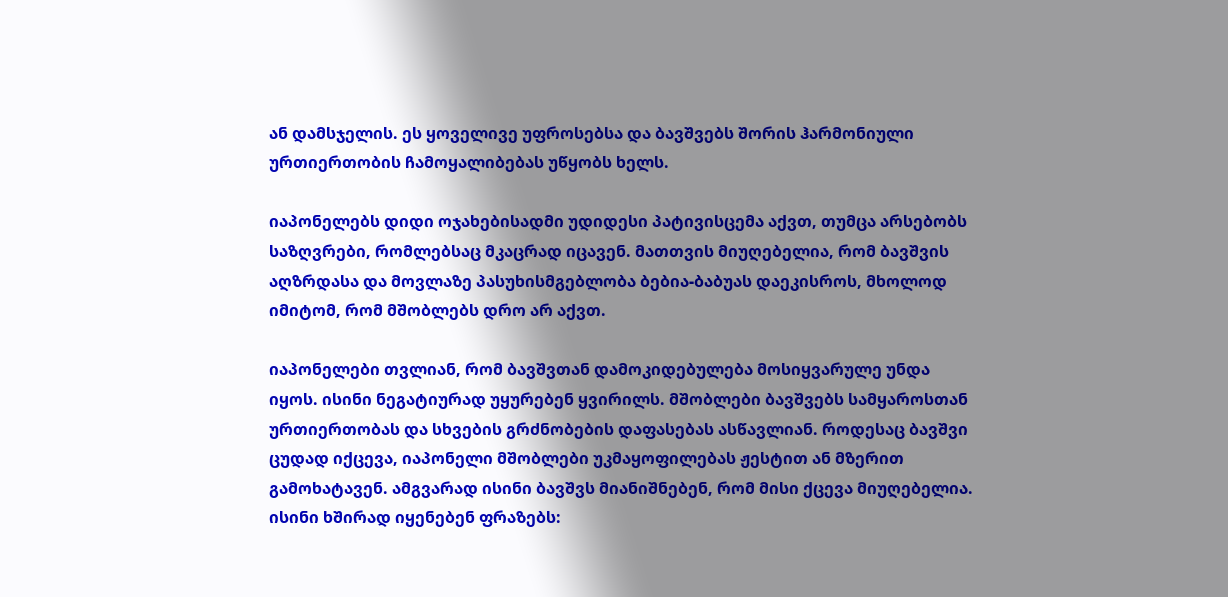ან დამსჯელის. ეს ყოველივე უფროსებსა და ბავშვებს შორის ჰარმონიული ურთიერთობის ჩამოყალიბებას უწყობს ხელს.

იაპონელებს დიდი ოჯახებისადმი უდიდესი პატივისცემა აქვთ, თუმცა არსებობს საზღვრები, რომლებსაც მკაცრად იცავენ. მათთვის მიუღებელია, რომ ბავშვის აღზრდასა და მოვლაზე პასუხისმგებლობა ბებია-ბაბუას დაეკისროს, მხოლოდ იმიტომ, რომ მშობლებს დრო არ აქვთ.

იაპონელები თვლიან, რომ ბავშვთან დამოკიდებულება მოსიყვარულე უნდა იყოს. ისინი ნეგატიურად უყურებენ ყვირილს. მშობლები ბავშვებს სამყაროსთან ურთიერთობას და სხვების გრძნობების დაფასებას ასწავლიან. როდესაც ბავშვი ცუდად იქცევა, იაპონელი მშობლები უკმაყოფილებას ჟესტით ან მზერით გამოხატავენ. ამგვარად ისინი ბავშვს მიანიშნებენ, რომ მისი ქცევა მიუღებელია. ისინი ხშირად იყენებენ ფრაზებს: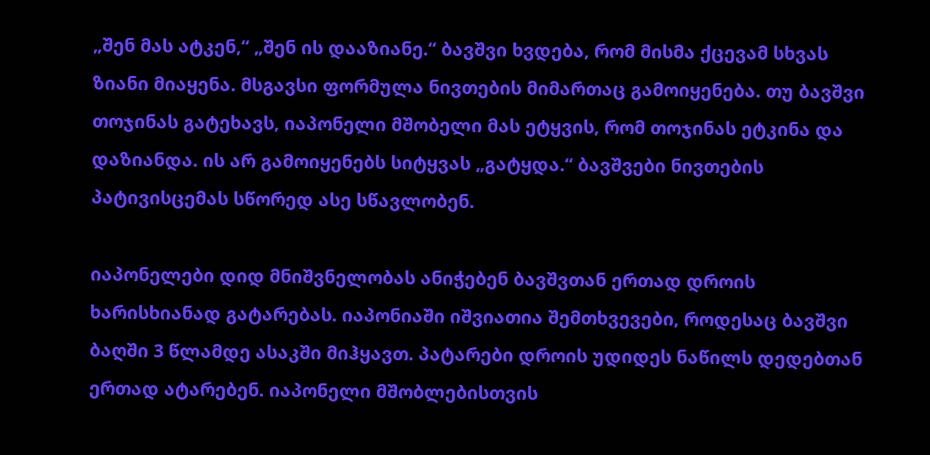„შენ მას ატკენ,“ „შენ ის დააზიანე.“ ბავშვი ხვდება, რომ მისმა ქცევამ სხვას ზიანი მიაყენა. მსგავსი ფორმულა ნივთების მიმართაც გამოიყენება. თუ ბავშვი თოჯინას გატეხავს, იაპონელი მშობელი მას ეტყვის, რომ თოჯინას ეტკინა და დაზიანდა. ის არ გამოიყენებს სიტყვას „გატყდა.“ ბავშვები ნივთების პატივისცემას სწორედ ასე სწავლობენ.

იაპონელები დიდ მნიშვნელობას ანიჭებენ ბავშვთან ერთად დროის ხარისხიანად გატარებას. იაპონიაში იშვიათია შემთხვევები, როდესაც ბავშვი ბაღში 3 წლამდე ასაკში მიჰყავთ. პატარები დროის უდიდეს ნაწილს დედებთან ერთად ატარებენ. იაპონელი მშობლებისთვის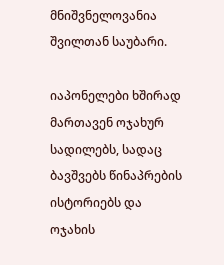მნიშვნელოვანია შვილთან საუბარი.

იაპონელები ხშირად მართავენ ოჯახურ სადილებს, სადაც ბავშვებს წინაპრების ისტორიებს და ოჯახის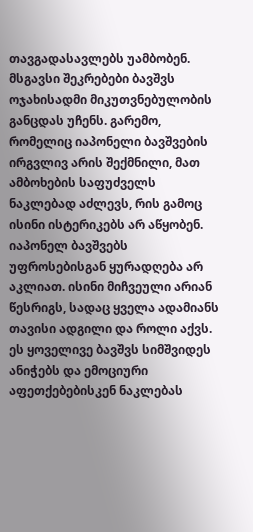თავგადასავლებს უამბობენ. მსგავსი შეკრებები ბავშვს ოჯახისადმი მიკუთვნებულობის განცდას უჩენს. გარემო, რომელიც იაპონელი ბავშვების ირგვლივ არის შექმნილი, მათ ამბოხების საფუძველს ნაკლებად აძლევს, რის გამოც ისინი ისტერიკებს არ აწყობენ. იაპონელ ბავშვებს უფროსებისგან ყურადღება არ აკლიათ. ისინი მიჩვეული არიან წესრიგს, სადაც ყველა ადამიანს თავისი ადგილი და როლი აქვს. ეს ყოველივე ბავშვს სიმშვიდეს ანიჭებს და ემოციური აფეთქებებისკენ ნაკლებას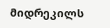მიდრეკილს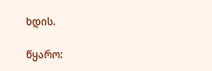ხდის.

წყარო: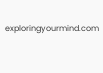exploringyourmind.com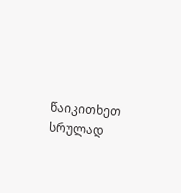წაიკითხეთ სრულად